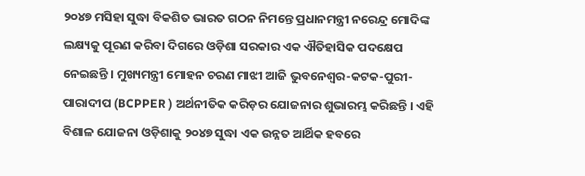୨୦୪୭ ମସିହା ସୁଦ୍ଧା ବିକଶିତ ଭାରତ ଗଠନ ନିମନ୍ତେ ପ୍ରଧାନମନ୍ତ୍ରୀ ନରେନ୍ଦ୍ର ମୋଦିଙ୍କ ଲକ୍ଷ୍ୟକୁ ପୂରଣ କରିବା ଦିଗରେ ଓଡ଼ିଶା ସରକାର ଏକ ଐତିହାସିକ ପଦକ୍ଷେପ ନେଇଛନ୍ତି । ମୁଖ୍ୟମନ୍ତ୍ରୀ ମୋହନ ଚରଣ ମାଝୀ ଆଜି ଭୁବନେଶ୍ୱର-କଟକ-ପୁରୀ-ପାରାଦୀପ (BCPPER ) ଅର୍ଥନୀତିକ କରିଡ଼ର ଯୋଜନାର ଶୁଭାରମ୍ଭ କରିଛନ୍ତି । ଏହି ବିଶାଳ ଯୋଜନା ଓଡ଼ିଶାକୁ ୨୦୪୭ ସୁଦ୍ଧା ଏକ ଉନ୍ନତ ଆର୍ଥିକ ହବରେ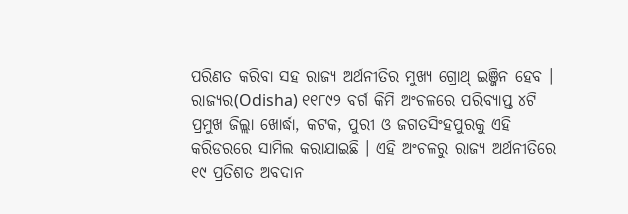ପରିଣତ କରିବା ସହ ରାଜ୍ୟ ଅର୍ଥନୀତିର ମୁଖ୍ୟ ଗ୍ରୋଥ୍ ଇଞ୍ଜିନ ହେବ । ରାଜ୍ୟର(Odisha) ୧୧୮୯୨ ବର୍ଗ କିମି ଅଂଚଳରେ ପରିବ୍ୟାପ୍ତ ୪ଟି ପ୍ରମୁଖ ଜିଲ୍ଲା ଖୋର୍ଦ୍ଧା, କଟକ, ପୁରୀ ଓ ଜଗତସିଂହପୁରକୁ ଏହି କରିଡରରେ ସାମିଲ କରାଯାଇଛି । ଏହି ଅଂଚଳରୁ ରାଜ୍ୟ ଅର୍ଥନୀତିରେ ୧୯ ପ୍ରତିଶତ ଅବଦାନ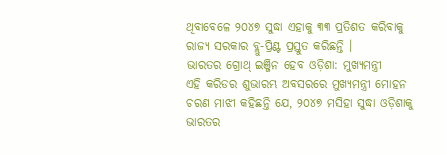ଥିବାବେଳେ ୨୦୪୭ ସୁଦ୍ଧା ଏହାକୁ ୩୩ ପ୍ରତିଶତ କରିବାକୁ ରାଜ୍ୟ ସରକାର ବ୍ଲୁ-ପ୍ରିଣ୍ଟ ପ୍ରସ୍ତୁତ କରିଛନ୍ତି ।
ଭାରତର ଗ୍ରୋଥ୍ ଇଞ୍ଜିନ ହେବ ଓଡ଼ିଶା: ମୁଖ୍ୟମନ୍ତ୍ରୀ
ଏହି କରିଡର ଶୁଭାରମ୍ଭ ଅବସରରେ ମୁଖ୍ୟମନ୍ତ୍ରୀ ମୋହନ ଚରଣ ମାଝୀ କହିଛନ୍ତି ଯେ, ୨୦୪୭ ମସିହା ସୁଦ୍ଧା ଓଡ଼ିଶାକୁ ଭାରତର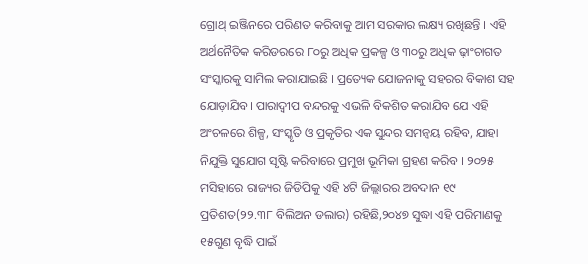ଗ୍ରୋଥ୍ ଇଞ୍ଜିନରେ ପରିଣତ କରିବାକୁ ଆମ ସରକାର ଲକ୍ଷ୍ୟ ରଖିଛନ୍ତି । ଏହି ଅର୍ଥନୈତିକ କରିଡରରେ ୮୦ରୁ ଅଧିକ ପ୍ରକଳ୍ପ ଓ ୩୦ରୁ ଅଧିକ ଢ଼ାଂଚାଗତ ସଂସ୍କାରକୁ ସାମିଲ କରାଯାଇଛି । ପ୍ରତ୍ୟେକ ଯୋଜନାକୁ ସହରର ବିକାଶ ସହ ଯୋଡ଼ାଯିବ। ପାରାଦ୍ୱୀପ ବନ୍ଦରକୁ ଏଭଳି ବିକଶିତ କରାଯିବ ଯେ ଏହି ଅଂଚଳରେ ଶିଳ୍ପ, ସଂସ୍କୃତି ଓ ପ୍ରକୃତିର ଏକ ସୁନ୍ଦର ସମନ୍ୱୟ ରହିବ, ଯାହା ନିଯୁକ୍ତି ସୁଯୋଗ ସୃଷ୍ଟି କରିବାରେ ପ୍ରମୁଖ ଭୂମିକା ଗ୍ରହଣ କରିବ । ୨୦୨୫ ମସିହାରେ ରାଜ୍ୟର ଜିଡିପିକୁ ଏହି ୪ଟି ଜିଲ୍ଲାରର ଅବଦାନ ୧୯ ପ୍ରତିଶତ(୨୨.୩୮ ବିଲିଅନ ଡଲାର) ରହିଛି,୨୦୪୭ ସୁଦ୍ଧା ଏହି ପରିମାଣକୁ ୧୫ଗୁଣ ବୃଦ୍ଧି ପାଇଁ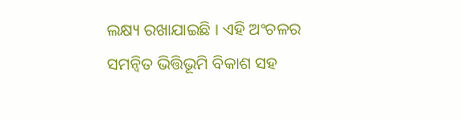ଲକ୍ଷ୍ୟ ରଖାଯାଇଛି । ଏହି ଅଂଚଳର ସମନ୍ୱିତ ଭିତ୍ତିଭୂମି ବିକାଶ ସହ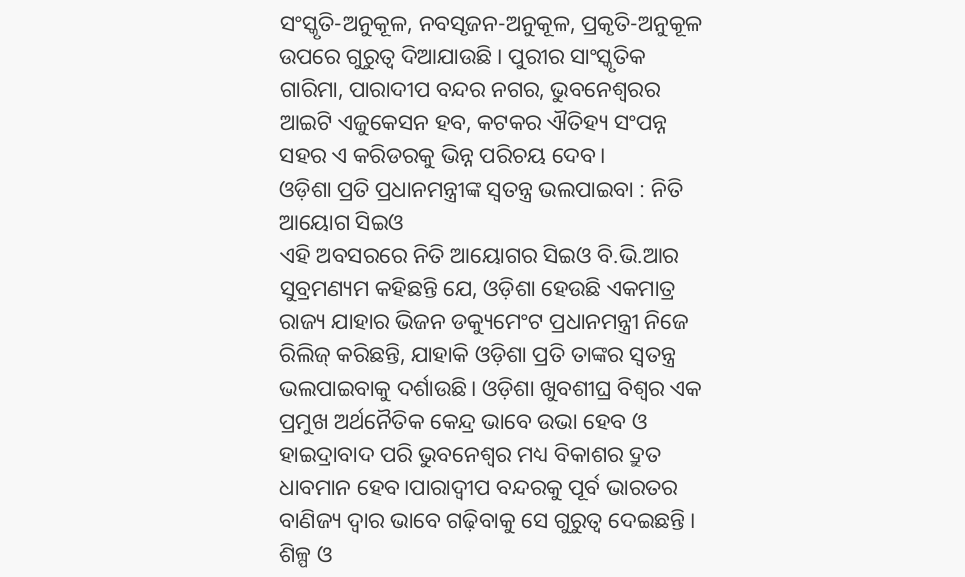ସଂସ୍କୃତି-ଅନୁକୂଳ, ନବସୃଜନ-ଅନୁକୂଳ, ପ୍ରକୃତି-ଅନୁକୂଳ ଉପରେ ଗୁରୁତ୍ୱ ଦିଆଯାଉଛି । ପୁରୀର ସାଂସ୍କୃତିକ ଗାରିମା, ପାରାଦୀପ ବନ୍ଦର ନଗର, ଭୁବନେଶ୍ୱରର ଆଇଟି ଏଜୁକେସନ ହବ, କଟକର ଐତିହ୍ୟ ସଂପନ୍ନ ସହର ଏ କରିଡରକୁ ଭିନ୍ନ ପରିଚୟ ଦେବ।
ଓଡ଼ିଶା ପ୍ରତି ପ୍ରଧାନମନ୍ତ୍ରୀଙ୍କ ସ୍ୱତନ୍ତ୍ର ଭଲପାଇବା : ନିତି ଆୟୋଗ ସିଇଓ
ଏହି ଅବସରରେ ନିତି ଆୟୋଗର ସିଇଓ ବି.ଭି.ଆର ସୁବ୍ରମଣ୍ୟମ କହିଛନ୍ତି ଯେ, ଓଡ଼ିଶା ହେଉଛି ଏକମାତ୍ର ରାଜ୍ୟ ଯାହାର ଭିଜନ ଡକ୍ୟୁମେଂଟ ପ୍ରଧାନମନ୍ତ୍ରୀ ନିଜେ ରିଲିଜ୍ କରିଛନ୍ତି, ଯାହାକି ଓଡ଼ିଶା ପ୍ରତି ତାଙ୍କର ସ୍ୱତନ୍ତ୍ର ଭଲପାଇବାକୁ ଦର୍ଶାଉଛି। ଓଡ଼ିଶା ଖୁବଶୀଘ୍ର ବିଶ୍ୱର ଏକ ପ୍ରମୁଖ ଅର୍ଥନୈତିକ କେନ୍ଦ୍ର ଭାବେ ଉଭା ହେବ ଓ ହାଇଦ୍ରାବାଦ ପରି ଭୁବନେଶ୍ୱର ମଧ୍ୟ ବିକାଶର ଦ୍ରୁତ ଧାବମାନ ହେବ।ପାରାଦ୍ୱୀପ ବନ୍ଦରକୁ ପୂର୍ବ ଭାରତର ବାଣିଜ୍ୟ ଦ୍ୱାର ଭାବେ ଗଢ଼ିବାକୁ ସେ ଗୁରୁତ୍ୱ ଦେଇଛନ୍ତି ।
ଶିଳ୍ପ ଓ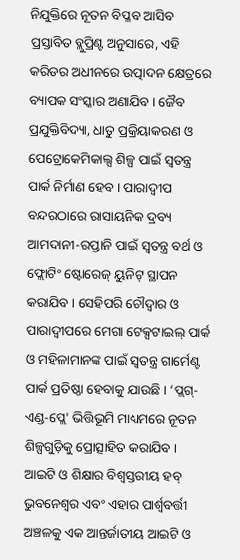ନିଯୁକ୍ତିରେ ନୂତନ ବିପ୍ଳବ ଆସିବ
ପ୍ରସ୍ତାବିତ ବ୍ଲୁପ୍ରିଣ୍ଟ ଅନୁସାରେ, ଏହି କରିଡର ଅଧୀନରେ ଉତ୍ପାଦନ କ୍ଷେତ୍ରରେ ବ୍ୟାପକ ସଂସ୍କାର ଅଣାଯିବ । ଜୈବ ପ୍ରଯୁକ୍ତିବିଦ୍ୟା, ଧାତୁ ପ୍ରକ୍ରିୟାକରଣ ଓ ପେଟ୍ରୋକେମିକାଲ୍ସ ଶିଳ୍ପ ପାଇଁ ସ୍ୱତନ୍ତ୍ର ପାର୍କ ନିର୍ମାଣ ହେବ । ପାରାଦ୍ୱୀପ ବନ୍ଦରଠାରେ ରାସାୟନିକ ଦ୍ରବ୍ୟ ଆମଦାନୀ-ରପ୍ତାନି ପାଇଁ ସ୍ୱତନ୍ତ୍ର ବର୍ଥ ଓ ଫ୍ଲୋଟିଂ ଷ୍ଟୋରେଜ୍ ୟୁନିଟ୍ ସ୍ଥାପନ କରାଯିବ । ସେହିପରି ଚୌଦ୍ୱାର ଓ ପାରାଦ୍ୱୀପରେ ମେଗା ଟେକ୍ସଟାଇଲ୍ ପାର୍କ ଓ ମହିଳାମାନଙ୍କ ପାଇଁ ସ୍ୱତନ୍ତ୍ର ଗାର୍ମେଣ୍ଟ ପାର୍କ ପ୍ରତିଷ୍ଠା ହେବାକୁ ଯାଉଛି । ‘ପ୍ଲଗ୍-ଏଣ୍ଡ-ପ୍ଲେ' ଭିତ୍ତିଭୂମି ମାଧ୍ୟମରେ ନୂତନ ଶିଳ୍ପଗୁଡ଼ିକୁ ପ୍ରୋତ୍ସାହିତ କରାଯିବ ।
ଆଇଟି ଓ ଶିକ୍ଷାର ବିଶ୍ୱସ୍ତରୀୟ ହବ୍
ଭୁବନେଶ୍ୱର ଏବଂ ଏହାର ପାର୍ଶ୍ୱବର୍ତ୍ତୀ ଅଞ୍ଚଳକୁ ଏକ ଆନ୍ତର୍ଜାତୀୟ ଆଇଟି ଓ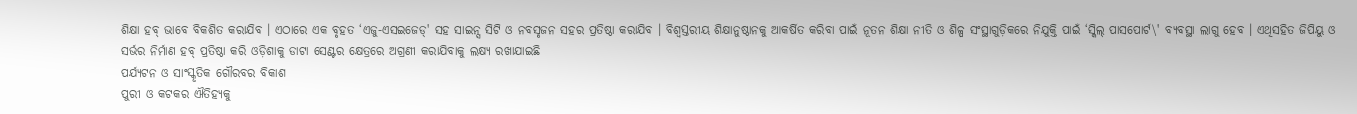ଶିକ୍ଷା ହବ୍ ଭାବେ ବିକଶିତ କରାଯିବ । ଏଠାରେ ଏକ ବୃହତ ‘ଏଜୁ-ଏସଇଜେଡ୍' ସହ ସାଇନ୍ସ ସିଟି ଓ ନବସୃଜନ ସହର ପ୍ରତିଷ୍ଠା କରାଯିବ । ବିଶ୍ୱସ୍ତରୀୟ ଶିକ୍ଷାନୁଷ୍ଠାନକୁ ଆକର୍ଷିତ କରିବା ପାଇଁ ନୂତନ ଶିକ୍ଷା ନୀତି ଓ ଶିଳ୍ପ ସଂସ୍ଥାଗୁଡ଼ିକରେ ନିଯୁକ୍ତି ପାଇଁ ‘ସ୍କିଲ୍ ପାସପୋର୍ଟ\' ବ୍ୟବସ୍ଥା ଲାଗୁ ହେବ । ଏଥିସହିତ ଜିପିୟୁ ଓ ସର୍ଭର ନିର୍ମାଣ ହବ୍ ପ୍ରତିଷ୍ଠା କରି ଓଡ଼ିଶାକୁ ଡାଟା ସେଣ୍ଟର କ୍ଷେତ୍ରରେ ଅଗ୍ରଣୀ କରାଯିବାକୁ ଲକ୍ଷ୍ୟ ରଖାଯାଇଛି
ପର୍ଯ୍ୟଟନ ଓ ସାଂସ୍କୃତିକ ଗୌରବର ବିକାଶ
ପୁରୀ ଓ କଟକର ଐତିହ୍ୟକୁ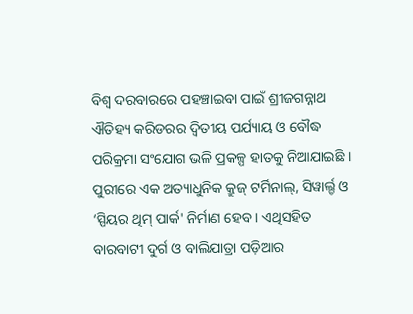ବିଶ୍ୱ ଦରବାରରେ ପହଞ୍ଚାଇବା ପାଇଁ ଶ୍ରୀଜଗନ୍ନାଥ ଐତିହ୍ୟ କରିଡରର ଦ୍ୱିତୀୟ ପର୍ଯ୍ୟାୟ ଓ ବୌଦ୍ଧ ପରିକ୍ରମା ସଂଯୋଗ ଭଳି ପ୍ରକଳ୍ପ ହାତକୁ ନିଆଯାଇଛି । ପୁରୀରେ ଏକ ଅତ୍ୟାଧୁନିକ କ୍ରୁଜ୍ ଟର୍ମିନାଲ୍, ସିୱାର୍ଲ୍ଡ ଓ ‘ସ୍ପିୟର ଥିମ୍ ପାର୍କ' ନିର୍ମାଣ ହେବ । ଏଥିସହିତ ବାରବାଟୀ ଦୁର୍ଗ ଓ ବାଲିଯାତ୍ରା ପଡ଼ିଆର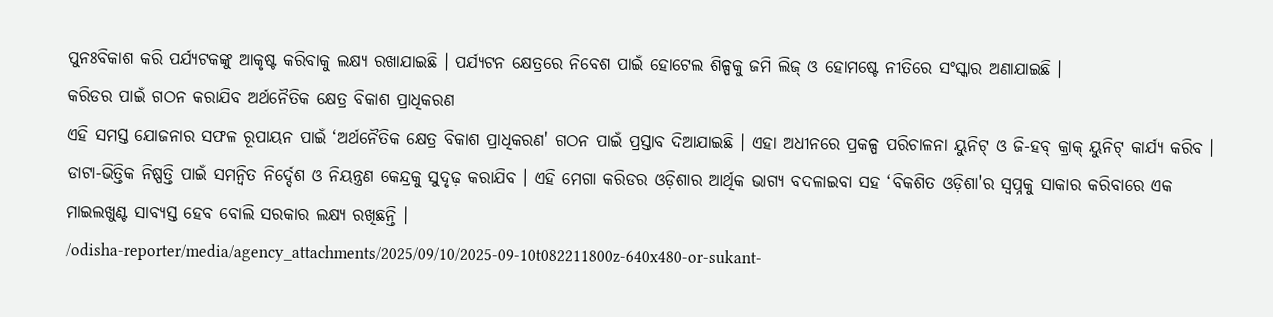ପୁନଃବିକାଶ କରି ପର୍ଯ୍ୟଟକଙ୍କୁ ଆକୃଷ୍ଟ କରିବାକୁ ଲକ୍ଷ୍ୟ ରଖାଯାଇଛି । ପର୍ଯ୍ୟଟନ କ୍ଷେତ୍ରରେ ନିବେଶ ପାଇଁ ହୋଟେଲ ଶିଳ୍ପକୁ ଜମି ଲିଜ୍ ଓ ହୋମଷ୍ଟେ ନୀତିରେ ସଂସ୍କାର ଅଣାଯାଇଛି ।
କରିଡର ପାଇଁ ଗଠନ କରାଯିବ ଅର୍ଥନୈତିକ କ୍ଷେତ୍ର ବିକାଶ ପ୍ରାଧିକରଣ
ଏହି ସମସ୍ତ ଯୋଜନାର ସଫଳ ରୂପାୟନ ପାଇଁ ‘ଅର୍ଥନୈତିକ କ୍ଷେତ୍ର ବିକାଶ ପ୍ରାଧିକରଣ' ଗଠନ ପାଇଁ ପ୍ରସ୍ତାବ ଦିଆଯାଇଛି । ଏହା ଅଧୀନରେ ପ୍ରକଳ୍ପ ପରିଚାଳନା ୟୁନିଟ୍ ଓ ଜି-ହବ୍ କ୍ରାକ୍ ୟୁନିଟ୍ କାର୍ଯ୍ୟ କରିବ । ଡାଟା-ଭିତ୍ତିକ ନିଷ୍ପତ୍ତି ପାଇଁ ସମନ୍ୱିତ ନିର୍ଦ୍ଦେଶ ଓ ନିୟନ୍ତ୍ରଣ କେନ୍ଦ୍ରକୁ ସୁଦୃଢ଼ କରାଯିବ । ଏହି ମେଗା କରିଡର ଓଡ଼ିଶାର ଆର୍ଥିକ ଭାଗ୍ୟ ବଦଳାଇବା ସହ ‘ବିକଶିତ ଓଡ଼ିଶା'ର ସ୍ୱପ୍ନକୁ ସାକାର କରିବାରେ ଏକ ମାଇଲଖୁଣ୍ଟ ସାବ୍ୟସ୍ତ ହେବ ବୋଲି ସରକାର ଲକ୍ଷ୍ୟ ରଖିଛନ୍ତି ।
/odisha-reporter/media/agency_attachments/2025/09/10/2025-09-10t082211800z-640x480-or-sukant-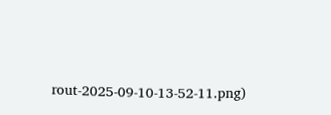rout-2025-09-10-13-52-11.png)